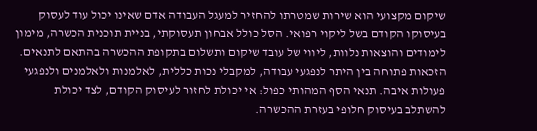שיקום מקצועי הוא שירות שמטרתו להחזיר למעגל העבודה אדם שאינו יכול עוד לעסוק בעיסוקו הקודם בשל ליקוי רפואי. הסל כולל אבחון תעסוקתי, בניית תוכנית הכשרה, מימון לימודים והוצאות נלוות, ליווי של עובד שיקום ותשלום בתקופת ההכשרה בהתאם לתנאים. הזכאות פתוחה בין היתר לנפגעי עבודה, למקבלי נכות כללית, לאלמנות ולאלמנים ולנפגעי פעולות איבה. תנאי הסף המהותי כפול: אי יכולת לחזור לעיסוק הקודם, לצד יכולת להשתלב בעיסוק חלופי בעזרת ההכשרה.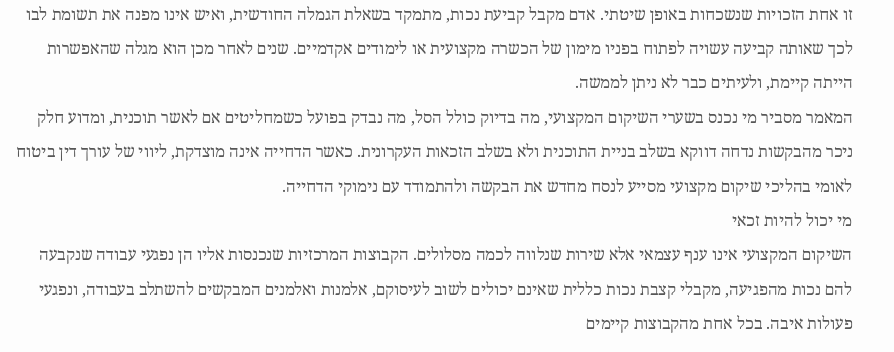זו אחת הזכויות שנשכחות באופן שיטתי. אדם מקבל קביעת נכות, מתמקד בשאלת הגמלה החודשית, ואיש אינו מפנה את תשומת לבו לכך שאותה קביעה עשויה לפתוח בפניו מימון של הכשרה מקצועית או לימודים אקדמיים. שנים לאחר מכן הוא מגלה שהאפשרות הייתה קיימת, ולעיתים כבר לא ניתן לממשה.
המאמר מסביר מי נכנס בשערי השיקום המקצועי, מה בדיוק כולל הסל, מה נבדק בפועל כשמחליטים אם לאשר תוכנית, ומדוע חלק ניכר מהבקשות נדחה דווקא בשלב בניית התוכנית ולא בשלב הזכאות העקרונית. כאשר הדחייה אינה מוצדקת, ליווי של עורך דין ביטוח לאומי בהליכי שיקום מקצועי מסייע לנסח מחדש את הבקשה ולהתמודד עם נימוקי הדחייה.
מי יכול להיות זכאי
השיקום המקצועי אינו ענף עצמאי אלא שירות שנלווה לכמה מסלולים. הקבוצות המרכזיות שנכנסות אליו הן נפגעי עבודה שנקבעה להם נכות מהפגיעה, מקבלי קצבת נכות כללית שאינם יכולים לשוב לעיסוקם, אלמנות ואלמנים המבקשים להשתלב בעבודה, ונפגעי פעולות איבה. בכל אחת מהקבוצות קיימים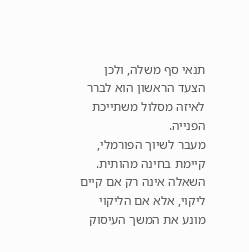תנאי סף משלה, ולכן הצעד הראשון הוא לברר לאיזה מסלול משתייכת הפנייה.
מעבר לשיוך הפורמלי, קיימת בחינה מהותית. השאלה אינה רק אם קיים ליקוי, אלא אם הליקוי מונע את המשך העיסוק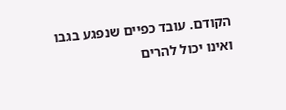הקודם. עובד כפיים שנפגע בגבו ואינו יכול להרים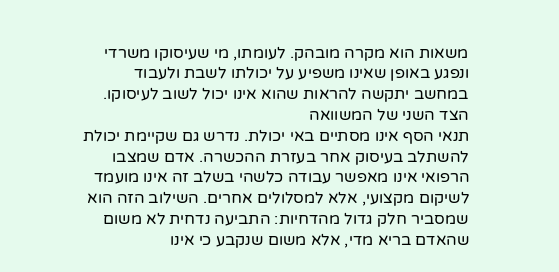משאות הוא מקרה מובהק. לעומתו, מי שעיסוקו משרדי ונפגע באופן שאינו משפיע על יכולתו לשבת ולעבוד במחשב יתקשה להראות שהוא אינו יכול לשוב לעיסוקו.
הצד השני של המשוואה
תנאי הסף אינו מסתיים באי יכולת. נדרש גם שקיימת יכולת להשתלב בעיסוק אחר בעזרת ההכשרה. אדם שמצבו הרפואי אינו מאפשר עבודה כלשהי בשלב זה אינו מועמד לשיקום מקצועי, אלא למסלולים אחרים. השילוב הזה הוא שמסביר חלק גדול מהדחיות: התביעה נדחית לא משום שהאדם בריא מדי, אלא משום שנקבע כי אינו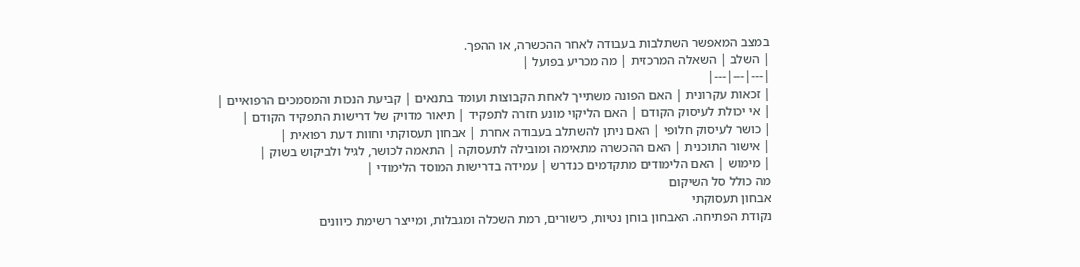במצב המאפשר השתלבות בעבודה לאחר ההכשרה, או ההפך.
| השלב | השאלה המרכזית | מה מכריע בפועל |
|---|---|---|
| זכאות עקרונית | האם הפונה משתייך לאחת הקבוצות ועומד בתנאים | קביעת הנכות והמסמכים הרפואיים |
| אי יכולת לעיסוק הקודם | האם הליקוי מונע חזרה לתפקיד | תיאור מדויק של דרישות התפקיד הקודם |
| כושר לעיסוק חלופי | האם ניתן להשתלב בעבודה אחרת | אבחון תעסוקתי וחוות דעת רפואית |
| אישור התוכנית | האם ההכשרה מתאימה ומובילה לתעסוקה | התאמה לכושר, לגיל ולביקוש בשוק |
| מימוש | האם הלימודים מתקדמים כנדרש | עמידה בדרישות המוסד הלימודי |
מה כולל סל השיקום
אבחון תעסוקתי
נקודת הפתיחה. האבחון בוחן נטיות, כישורים, רמת השכלה ומגבלות, ומייצר רשימת כיוונים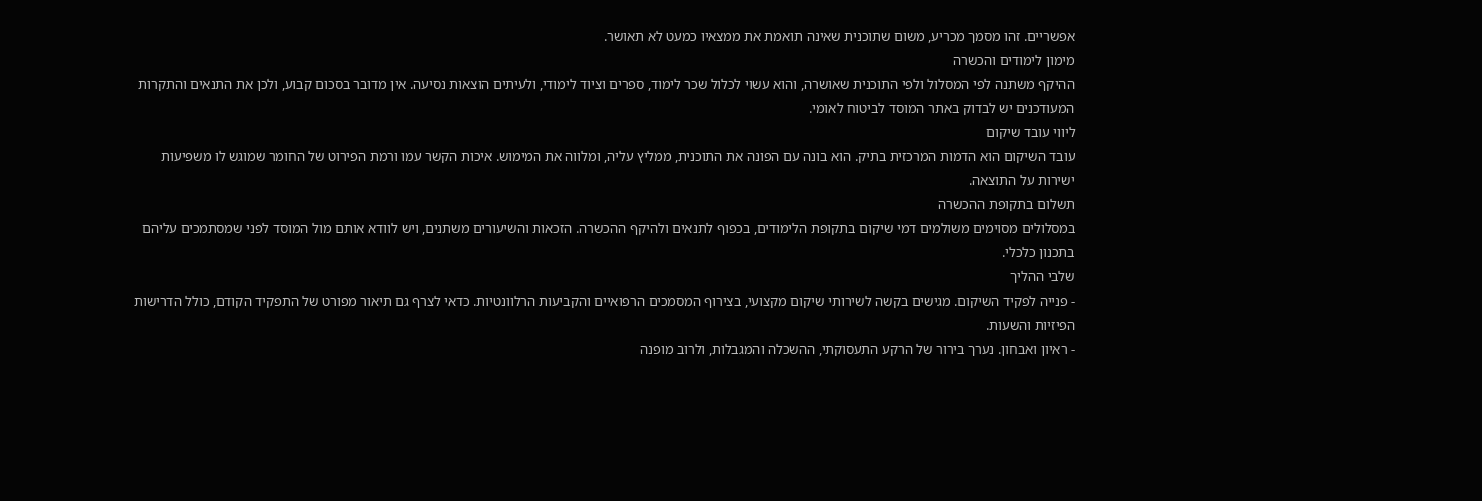אפשריים. זהו מסמך מכריע, משום שתוכנית שאינה תואמת את ממצאיו כמעט לא תאושר.
מימון לימודים והכשרה
ההיקף משתנה לפי המסלול ולפי התוכנית שאושרה, והוא עשוי לכלול שכר לימוד, ספרים וציוד לימודי, ולעיתים הוצאות נסיעה. אין מדובר בסכום קבוע, ולכן את התנאים והתקרות המעודכנים יש לבדוק באתר המוסד לביטוח לאומי.
ליווי עובד שיקום
עובד השיקום הוא הדמות המרכזית בתיק. הוא בונה עם הפונה את התוכנית, ממליץ עליה, ומלווה את המימוש. איכות הקשר עמו ורמת הפירוט של החומר שמוגש לו משפיעות ישירות על התוצאה.
תשלום בתקופת ההכשרה
במסלולים מסוימים משולמים דמי שיקום בתקופת הלימודים, בכפוף לתנאים ולהיקף ההכשרה. הזכאות והשיעורים משתנים, ויש לוודא אותם מול המוסד לפני שמסתמכים עליהם בתכנון כלכלי.
שלבי ההליך
- פנייה לפקיד השיקום. מגישים בקשה לשירותי שיקום מקצועי, בצירוף המסמכים הרפואיים והקביעות הרלוונטיות. כדאי לצרף גם תיאור מפורט של התפקיד הקודם, כולל הדרישות הפיזיות והשעות.
- ראיון ואבחון. נערך בירור של הרקע התעסוקתי, ההשכלה והמגבלות, ולרוב מופנה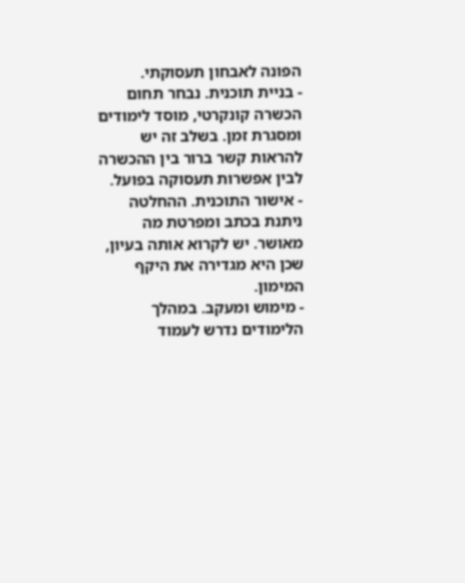הפונה לאבחון תעסוקתי.
- בניית תוכנית. נבחר תחום הכשרה קונקרטי, מוסד לימודים ומסגרת זמן. בשלב זה יש להראות קשר ברור בין ההכשרה לבין אפשרות תעסוקה בפועל.
- אישור התוכנית. ההחלטה ניתנת בכתב ומפרטת מה מאושר. יש לקרוא אותה בעיון, שכן היא מגדירה את היקף המימון.
- מימוש ומעקב. במהלך הלימודים נדרש לעמוד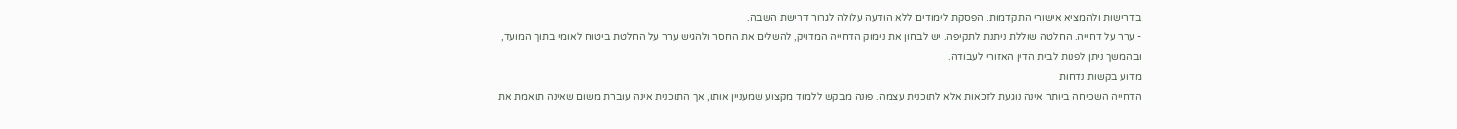בדרישות ולהמציא אישורי התקדמות. הפסקת לימודים ללא הודעה עלולה לגרור דרישת השבה.
- ערר על דחייה. החלטה שוללת ניתנת לתקיפה. יש לבחון את נימוק הדחייה המדויק, להשלים את החסר ולהגיש ערר על החלטת ביטוח לאומי בתוך המועד, ובהמשך ניתן לפנות לבית הדין האזורי לעבודה.
מדוע בקשות נדחות
הדחייה השכיחה ביותר אינה נוגעת לזכאות אלא לתוכנית עצמה. פונה מבקש ללמוד מקצוע שמעניין אותו, אך התוכנית אינה עוברת משום שאינה תואמת את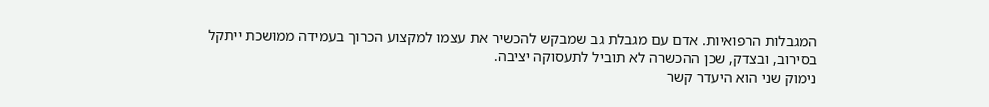המגבלות הרפואיות. אדם עם מגבלת גב שמבקש להכשיר את עצמו למקצוע הכרוך בעמידה ממושכת ייתקל בסירוב, ובצדק, שכן ההכשרה לא תוביל לתעסוקה יציבה.
נימוק שני הוא היעדר קשר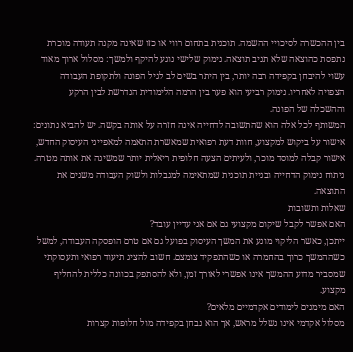בין ההכשרה לסיכויי ההשמה. תוכנית בתחום רווי או כזו שאינה מקנה תעודה מוכרת נתפסת כהוצאה שלא תניב תוצאה. נימוק שלישי נוגע להיקף ולמשך: מסלול ארוך מאוד עשוי להיבחן בקפידה רבה יותר, בין היתר בשים לב לגיל הפונה ולתקופת העבודה הצפויה לאחריו. נימוק רביעי הוא פער בין הרמה הלימודית הנדרשת לבין הרקע וההשכלה של הפונה.
המשותף לכל אלה הוא שהתשובה לדחייה אינה חזרה על אותה בקשה. יש להביא נתונים: אישור על ביקוש למקצוע, חוות דעת רפואית שמאשרת התאמה למאפייני העיסוק החדש, אישור קבלה למוסד מוכר, ולעיתים הצעה חלופית ריאלית יותר שמשיגה את אותה מטרה.
ניתוח נימוק הדחייה ובניית תוכנית שמתאימה למגבלות ולשוק העבודה משנים את התוצאה.
שאלות ותשובות
האם אפשר לקבל שיקום מקצועי גם אם אני עדיין עובד?
ייתכן, כאשר הליקוי מונע את המשך העיסוק בפועל גם אם טרם הופסקה העבודה, למשל כשההמשך כרוך בהחמרה או כשהתפקיד צומצם. חשוב להציג תיעוד רפואי ותעסוקתי שמסביר מדוע ההמשך אינו אפשרי לאורך זמן, ולא להסתפק בכוונה כללית להחליף מקצוע.
האם מימנים לימודים אקדמיים מלאים?
מסלול אקדמי אינו נשלל מראש, אך הוא נבחן בקפידה מול חלופות קצרות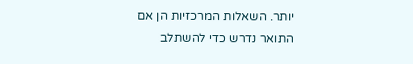יותר. השאלות המרכזיות הן אם התואר נדרש כדי להשתלב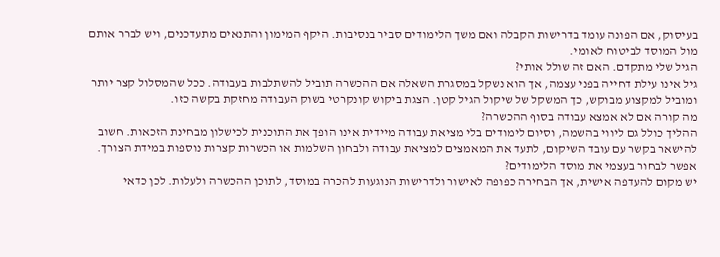בעיסוק, אם הפונה עומד בדרישות הקבלה ואם משך הלימודים סביר בנסיבות. היקף המימון והתנאים מתעדכנים, ויש לברר אותם מול המוסד לביטוח לאומי.
הגיל שלי מתקדם. האם זה שולל אותי?
גיל אינו עילת דחייה בפני עצמה, אך הוא נשקל במסגרת השאלה אם ההכשרה תוביל להשתלבות בעבודה. ככל שהמסלול קצר יותר ומוביל למקצוע מבוקש, כך המשקל של שיקול הגיל קטן. הצגת ביקוש קונקרטי בשוק העבודה מחזקת בקשה כזו.
מה קורה אם לא אמצא עבודה בסוף ההכשרה?
ההליך כולל גם ליווי בהשמה, וסיום לימודים בלי מציאת עבודה מיידית אינו הופך את התוכנית לכישלון מבחינת הזכאות. חשוב להישאר בקשר עם עובד השיקום, לתעד את המאמצים למציאת עבודה ולבחון השלמות או הכשרות קצרות נוספות במידת הצורך.
אפשר לבחור בעצמי את מוסד הלימודים?
יש מקום להעדפה אישית, אך הבחירה כפופה לאישור ולדרישות הנוגעות להכרה במוסד, לתוכן ההכשרה ולעלות. לכן כדאי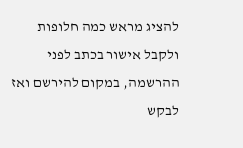להציג מראש כמה חלופות ולקבל אישור בכתב לפני ההרשמה, במקום להירשם ואז לבקש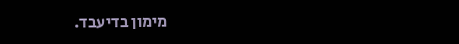מימון בדיעבד.